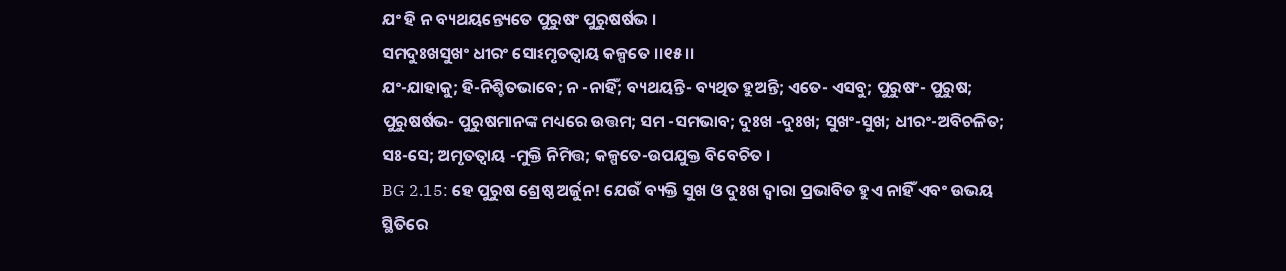ଯଂ ହି ନ ବ୍ୟଥୟନ୍ତ୍ୟେତେ ପୁରୁଷଂ ପୁରୁଷର୍ଷଭ ।
ସମଦୁଃଖସୁଖଂ ଧୀରଂ ସୋଽମୃତତ୍ୱାୟ କଳ୍ପତେ ।।୧୫।।
ଯଂ-ଯାହାକୁ; ହି-ନିଶ୍ଚିତଭାବେ; ନ -ନାହିଁ; ବ୍ୟଥୟନ୍ତି- ବ୍ୟଥିତ ହୁଅନ୍ତି; ଏତେ- ଏସବୁ; ପୁରୁଷଂ- ପୁରୁଷ; ପୁରୁଷର୍ଷଭ- ପୁରୁଷମାନଙ୍କ ମଧ୍ୟରେ ଉତ୍ତମ; ସମ -ସମଭାବ; ଦୁଃଖ -ଦୁଃଖ; ସୁଖଂ-ସୁଖ; ଧୀରଂ-ଅବିଚଳିତ; ସଃ-ସେ; ଅମୃତତ୍ୱାୟ -ମୁକ୍ତି ନିମିତ୍ତ; କଳ୍ପତେ-ଉପଯୁକ୍ତ ବିବେଚିତ ।
BG 2.15: ହେ ପୁରୁଷ ଶ୍ରେଷ୍ଠ ଅର୍ଜୁନ! ଯେଉଁ ବ୍ୟକ୍ତି ସୁଖ ଓ ଦୁଃଖ ଦ୍ୱାରା ପ୍ରଭାବିତ ହୁଏ ନାହିଁ ଏବଂ ଉଭୟ ସ୍ଥିତିରେ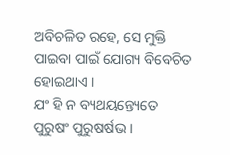ଅବିଚଳିତ ରହେ, ସେ ମୁକ୍ତି ପାଇବା ପାଇଁ ଯୋଗ୍ୟ ବିବେଚିତ ହୋଇଥାଏ ।
ଯଂ ହି ନ ବ୍ୟଥୟନ୍ତ୍ୟେତେ ପୁରୁଷଂ ପୁରୁଷର୍ଷଭ ।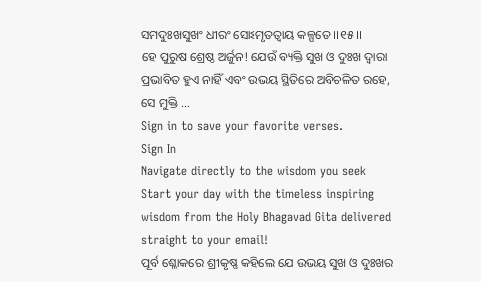ସମଦୁଃଖସୁଖଂ ଧୀରଂ ସୋଽମୃତତ୍ୱାୟ କଳ୍ପତେ ।।୧୫।।
ହେ ପୁରୁଷ ଶ୍ରେଷ୍ଠ ଅର୍ଜୁନ! ଯେଉଁ ବ୍ୟକ୍ତି ସୁଖ ଓ ଦୁଃଖ ଦ୍ୱାରା ପ୍ରଭାବିତ ହୁଏ ନାହିଁ ଏବଂ ଉଭୟ ସ୍ଥିତିରେ ଅବିଚଳିତ ରହେ, ସେ ମୁକ୍ତି …
Sign in to save your favorite verses.
Sign In
Navigate directly to the wisdom you seek
Start your day with the timeless inspiring wisdom from the Holy Bhagavad Gita delivered straight to your email!
ପୂର୍ବ ଶ୍ଳୋକରେ ଶ୍ରୀକୃଷ୍ଣ କହିଲେ ଯେ ଉଭୟ ସୁଖ ଓ ଦୁଃଖର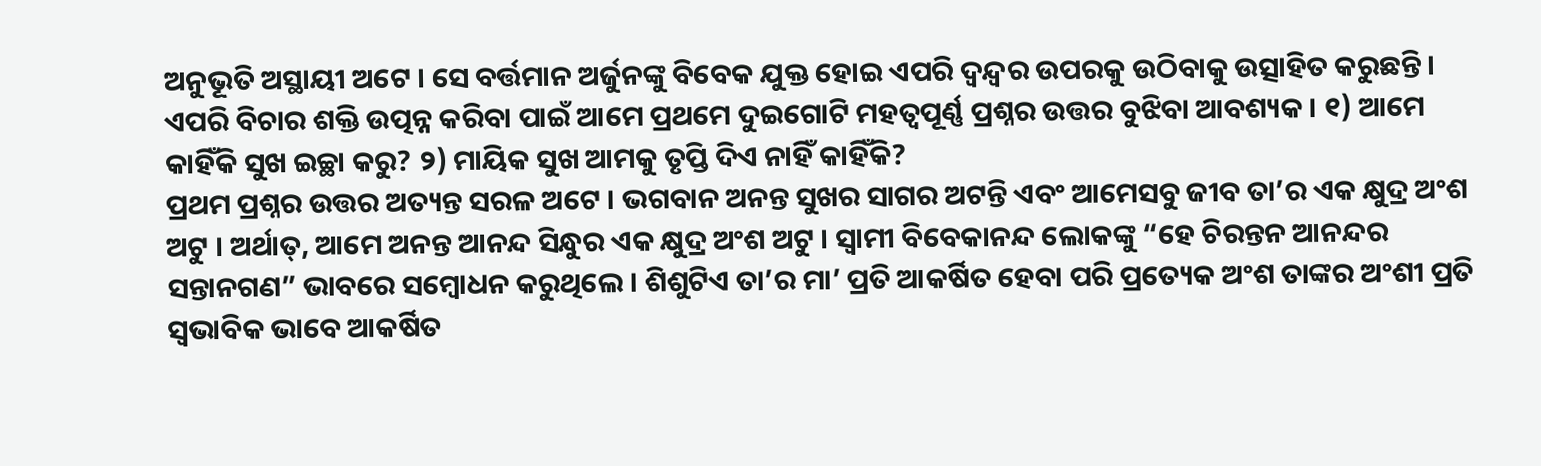ଅନୁଭୂତି ଅସ୍ଥାୟୀ ଅଟେ । ସେ ବର୍ତ୍ତମାନ ଅର୍ଜୁନଙ୍କୁ ବିବେକ ଯୁକ୍ତ ହୋଇ ଏପରି ଦ୍ୱନ୍ଦ୍ୱର ଉପରକୁ ଉଠିବାକୁ ଉତ୍ସାହିତ କରୁଛନ୍ତି । ଏପରି ବିଚାର ଶକ୍ତି ଉତ୍ପନ୍ନ କରିବା ପାଇଁ ଆମେ ପ୍ରଥମେ ଦୁଇଗୋଟି ମହତ୍ୱପୂର୍ଣ୍ଣ ପ୍ରଶ୍ନର ଉତ୍ତର ବୁଝିବା ଆବଶ୍ୟକ । ୧) ଆମେ କାହିଁକି ସୁଖ ଇଚ୍ଛା କରୁ? ୨) ମାୟିକ ସୁଖ ଆମକୁ ତୃପ୍ତି ଦିଏ ନାହିଁ କାହିଁକି?
ପ୍ରଥମ ପ୍ରଶ୍ନର ଉତ୍ତର ଅତ୍ୟନ୍ତ ସରଳ ଅଟେ । ଭଗବାନ ଅନନ୍ତ ସୁଖର ସାଗର ଅଟନ୍ତି ଏବଂ ଆମେସବୁ ଜୀବ ତା’ର ଏକ କ୍ଷୁଦ୍ର ଅଂଶ ଅଟୁ । ଅର୍ଥାତ୍, ଆମେ ଅନନ୍ତ ଆନନ୍ଦ ସିନ୍ଧୁର ଏକ କ୍ଷୁଦ୍ର ଅଂଶ ଅଟୁ । ସ୍ୱାମୀ ବିବେକାନନ୍ଦ ଲୋକଙ୍କୁ “ହେ ଚିରନ୍ତନ ଆନନ୍ଦର ସନ୍ତାନଗଣ” ଭାବରେ ସମ୍ବୋଧନ କରୁଥିଲେ । ଶିଶୁଟିଏ ତା’ର ମା’ ପ୍ରତି ଆକର୍ଷିତ ହେବା ପରି ପ୍ରତ୍ୟେକ ଅଂଶ ତାଙ୍କର ଅଂଶୀ ପ୍ରତି ସ୍ୱଭାବିକ ଭାବେ ଆକର୍ଷିତ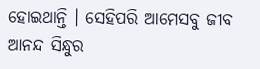ହୋଇଥାନ୍ତି । ସେହିପରି ଆମେସବୁ ଜୀବ ଆନନ୍ଦ ସିନ୍ଧୁର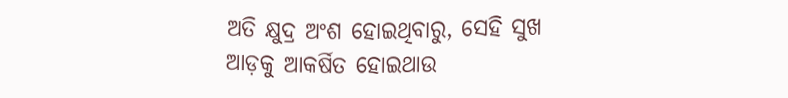ଅତି କ୍ଷୁଦ୍ର ଅଂଶ ହୋଇଥିବାରୁ, ସେହି ସୁଖ ଆଡ଼କୁ ଆକର୍ଷିତ ହୋଇଥାଉ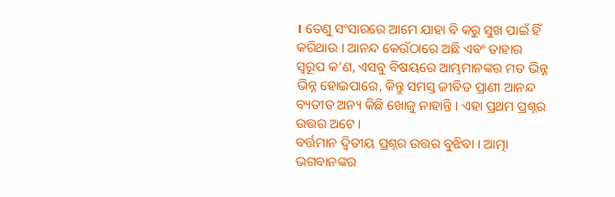। ତେଣୁ ସଂସାରରେ ଆମେ ଯାହା ବି କରୁ ସୁଖ ପାଇଁ ହିଁ କରିଥାଉ । ଆନନ୍ଦ କେଉଁଠାରେ ଅଛି ଏବଂ ତାହାର ସ୍ୱରୂପ କ’ଣ, ଏସବୁ ବିଷୟରେ ଆମ୍ଭମାନଙ୍କର ମତ ଭିନ୍ନ ଭିନ୍ନ ହୋଇପାରେ, କିନ୍ତୁ ସମସ୍ତ ଜୀବିତ ପ୍ରାଣୀ ଆନନ୍ଦ ବ୍ୟତୀତ ଅନ୍ୟ କିଛି ଖୋଜୁ ନାହାନ୍ତି । ଏହା ପ୍ରଥମ ପ୍ରଶ୍ନର ଉତ୍ତର ଅଟେ ।
ବର୍ତ୍ତମାନ ଦ୍ୱିତୀୟ ପ୍ରଶ୍ନର ଉତ୍ତର ବୁଝିବା । ଆତ୍ମା ଭଗବାନଙ୍କର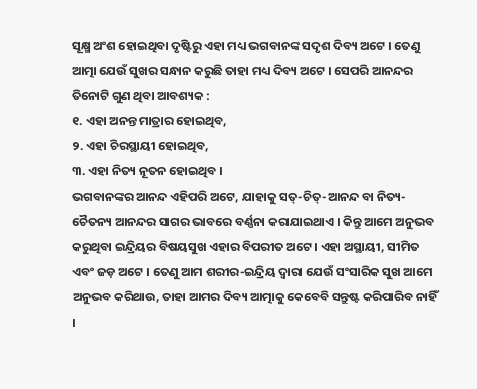ସୂକ୍ଷ୍ମ ଅଂଶ ହୋଇଥିବା ଦୃଷ୍ଟିରୁ ଏହା ମଧ୍ୟ ଭଗବାନଙ୍କ ସଦୃଶ ଦିବ୍ୟ ଅଟେ । ତେଣୁ ଆତ୍ମା ଯେଉଁ ସୁଖର ସନ୍ଧାନ କରୁଛି ତାହା ମଧ୍ୟ ଦିବ୍ୟ ଅଟେ । ସେପରି ଆନନ୍ଦର ତିନୋଟି ଗୁଣ ଥିବା ଆବଶ୍ୟକ :
୧. ଏହା ଅନନ୍ତ ମାତ୍ରାର ହୋଇଥିବ,
୨. ଏହା ଚିରସ୍ଥାୟୀ ହୋଇଥିବ,
୩. ଏହା ନିତ୍ୟ ନୂତନ ହୋଇଥିବ ।
ଭଗବାନଙ୍କର ଆନନ୍ଦ ଏହିପରି ଅଟେ, ଯାହାକୁ ସତ୍-ଚିତ୍-ଆନନ୍ଦ ବା ନିତ୍ୟ-ଚୈତନ୍ୟ ଆନନ୍ଦର ସାଗର ଭାବରେ ବର୍ଣ୍ଣନା କରାଯାଇଥାଏ । କିନ୍ତୁ ଆମେ ଅନୁଭବ କରୁଥିବା ଇନ୍ଦ୍ରିୟର ବିଷୟସୁଖ ଏହାର ବିପରୀତ ଅଟେ । ଏହା ଅସ୍ଥାୟୀ, ସୀମିତ ଏବଂ ଜଡ଼ ଅଟେ । ତେଣୁ ଆମ ଶରୀର-ଇନ୍ଦ୍ରିୟ ଦ୍ୱାରା ଯେଉଁ ସଂସାରିକ ସୁଖ ଆମେ ଅନୁଭବ କରିଥାଉ, ତାହା ଆମର ଦିବ୍ୟ ଆତ୍ମାକୁ କେବେବି ସନ୍ତୁଷ୍ଟ କରିପାରିବ ନାହିଁ ।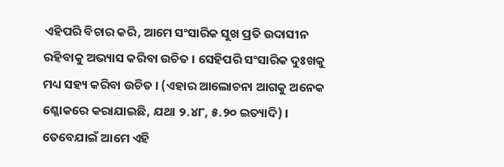ଏହିପରି ବିଚାର କରି, ଆମେ ସଂସାରିକ ସୁଖ ପ୍ରତି ଉଦାସୀନ ରହିବାକୁ ଅଭ୍ୟାସ କରିବା ଉଚିତ । ସେହିପରି ସଂସାରିକ ଦୁଃଖକୁ ମଧ୍ୟ ସହ୍ୟ କରିବା ଉଚିତ । (ଏହାର ଆଲୋଚନା ଆଗକୁ ଅନେକ ଶ୍ଳୋକରେ କରାଯାଇଛି, ଯଥା ୨.୪୮, ୫.୨୦ ଇତ୍ୟାଦି) । ତେବେଯାଇଁ ଆମେ ଏହି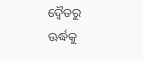ଦ୍ୱୈତରୁ ଊର୍ଦ୍ଧକୁ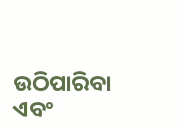ଉଠିପାରିବା ଏବଂ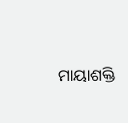ମାୟାଶକ୍ତି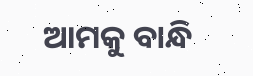ଆମକୁ ବାନ୍ଧି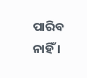ପାରିବ ନାହିଁ ।